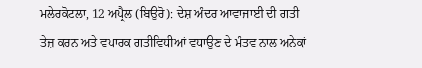ਮਲੇਰਕੋਟਲਾ, 12 ਅਪ੍ਰੈਲ (ਬਿਉਰੋ): ਦੇਸ਼ ਅੰਦਰ ਆਵਾਜਾਈ ਦੀ ਗਤੀ ਤੇਜ਼ ਕਰਨ ਅਤੇ ਵਪਾਰਕ ਗਤੀਵਿਧੀਆਂ ਵਧਾਉਣ ਦੇ ਮੰਤਵ ਨਾਲ ਅਨੇਕਾਂ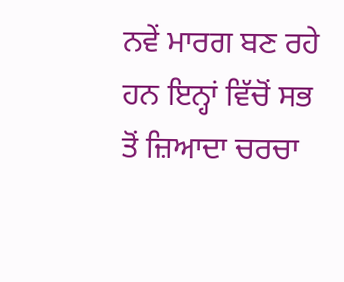ਨਵੇਂ ਮਾਰਗ ਬਣ ਰਹੇ ਹਨ ਇਨ੍ਹਾਂ ਵਿੱਚੋਂ ਸਭ ਤੋਂ ਜ਼ਿਆਦਾ ਚਰਚਾ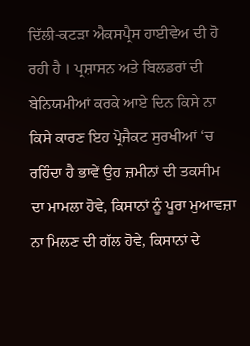ਦਿੱਲੀ-ਕਟੜਾ ਐਕਸਪ੍ਰੈਸ ਹਾਈਵੇਅ ਦੀ ਹੋ ਰਹੀ ਹੈ । ਪ੍ਰਸ਼ਾਸਨ ਅਤੇ ਬਿਲਡਰਾਂ ਦੀ ਬੇਨਿਯਮੀਆਂ ਕਰਕੇ ਆਏ ਦਿਨ ਕਿਸੇ ਨਾ ਕਿਸੇ ਕਾਰਣ ਇਹ ਪ੍ਰੋਜੈਕਟ ਸੁਰਖੀਆਂ ‘ਚ ਰਹਿੰਦਾ ਹੈ ਭਾਵੇਂ ਉਹ ਜ਼ਮੀਨਾਂ ਦੀ ਤਕਸੀਮ ਦਾ ਮਾਮਲਾ ਹੋਵੇ, ਕਿਸਾਨਾਂ ਨੂੰ ਪੂਰਾ ਮੁਆਵਜ਼ਾ ਨਾ ਮਿਲਣ ਦੀ ਗੱਲ ਹੋਵੇ, ਕਿਸਾਨਾਂ ਦੇ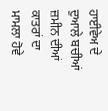ਹਾਈਵੇਅ ਦੇ ਦੁਆਲੇ ਬਚੀਆਂ ਜ਼ਮੀਨ ਦੀਆਂ ਕਾਤਰਾਂ ਦਾ ਮਾਮਲਾ ਹੋਵੇ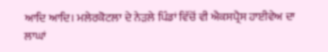ਆਦਿ ਆਦਿ। ਮਲੇਰਕੋਟਲਾ ਦੇ ਨੇੜਲੇ ਪਿੰਡਾਂ ਵਿੱਚੋਂ ਵੀ ਐਕਸਪ੍ਰੈਸ ਹਾਈਵੇਅ ਦਾ ਲਾਘਾਂ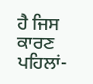ਹੈ ਜਿਸ ਕਾਰਣ ਪਹਿਲਾਂ-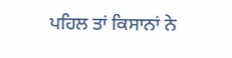ਪਹਿਲ ਤਾਂ ਕਿਸਾਨਾਂ ਨੇ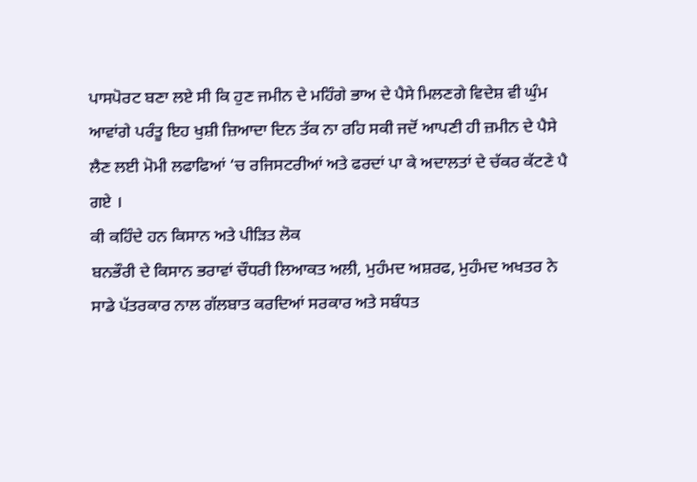ਪਾਸਪੋਰਟ ਬਣਾ ਲਏ ਸੀ ਕਿ ਹੁਣ ਜਮੀਨ ਦੇ ਮਹਿੰਗੇ ਭਾਅ ਦੇ ਪੈਸੇ ਮਿਲਣਗੇ ਵਿਦੇਸ਼ ਵੀ ਘੁੰਮ ਆਵਾਂਗੇ ਪਰੰਤੂ ਇਹ ਖੁਸ਼ੀ ਜ਼ਿਆਦਾ ਦਿਨ ਤੱਕ ਨਾ ਰਹਿ ਸਕੀ ਜਦੋਂ ਆਪਣੀ ਹੀ ਜ਼ਮੀਨ ਦੇ ਪੈਸੇ ਲੈਣ ਲਈ ਮੋਮੀ ਲਫਾਫਿਆਂ ‘ਚ ਰਜਿਸਟਰੀਆਂ ਅਤੇ ਫਰਦਾਂ ਪਾ ਕੇ ਅਦਾਲਤਾਂ ਦੇ ਚੱਕਰ ਕੱਟਣੇ ਪੈ ਗਏ ।
ਕੀ ਕਹਿੰਦੇ ਹਨ ਕਿਸਾਨ ਅਤੇ ਪੀੜਿਤ ਲੋਕ
ਬਨਭੌਰੀ ਦੇ ਕਿਸਾਨ ਭਰਾਵਾਂ ਚੌਧਰੀ ਲਿਆਕਤ ਅਲੀ, ਮੁਹੰਮਦ ਅਸ਼ਰਫ, ਮੁਹੰਮਦ ਅਖਤਰ ਨੇ ਸਾਡੇ ਪੱਤਰਕਾਰ ਨਾਲ ਗੱਲਬਾਤ ਕਰਦਿਆਂ ਸਰਕਾਰ ਅਤੇ ਸਬੰਧਤ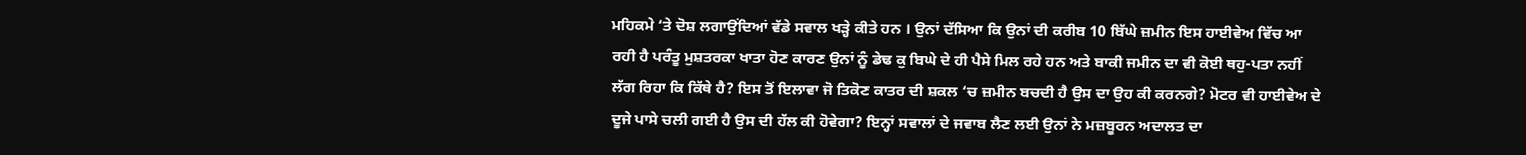ਮਹਿਕਮੇ ‘ਤੇ ਦੋਸ਼ ਲਗਾਉਂਦਿਆਂ ਵੱਡੇ ਸਵਾਲ ਖੜ੍ਹੇ ਕੀਤੇ ਹਨ । ਉਨਾਂ ਦੱਸਿਆ ਕਿ ਉਨਾਂ ਦੀ ਕਰੀਬ 10 ਬਿੱਘੇ ਜ਼ਮੀਨ ਇਸ ਹਾਈਵੇਅ ਵਿੱਚ ਆ ਰਹੀ ਹੈ ਪਰੰਤੂ ਮੁਸ਼ਤਰਕਾ ਖਾਤਾ ਹੋਣ ਕਾਰਣ ਉਨਾਂ ਨੂੰ ਡੇਢ ਕੁ ਬਿਘੇ ਦੇ ਹੀ ਪੈਸੇ ਮਿਲ ਰਹੇ ਹਨ ਅਤੇ ਬਾਕੀ ਜਮੀਨ ਦਾ ਵੀ ਕੋਈ ਥਹੁ-ਪਤਾ ਨਹੀਂ ਲੱਗ ਰਿਹਾ ਕਿ ਕਿੱਥੇ ਹੈ? ਇਸ ਤੋਂ ਇਲਾਵਾ ਜੋ ਤਿਕੋਣ ਕਾਤਰ ਦੀ ਸ਼ਕਲ ‘ਚ ਜ਼ਮੀਨ ਬਚਦੀ ਹੈ ਉਸ ਦਾ ਉਹ ਕੀ ਕਰਨਗੇ? ਮੋਟਰ ਵੀ ਹਾਈਵੇਅ ਦੇ ਦੂਜੇ ਪਾਸੇ ਚਲੀ ਗਈ ਹੈ ਉਸ ਦੀ ਹੱਲ ਕੀ ਹੋਵੇਗਾ? ਇਨ੍ਹਾਂ ਸਵਾਲਾਂ ਦੇ ਜਵਾਬ ਲੈਣ ਲਈ ਉਨਾਂ ਨੇ ਮਜ਼ਬੂਰਨ ਅਦਾਲਤ ਦਾ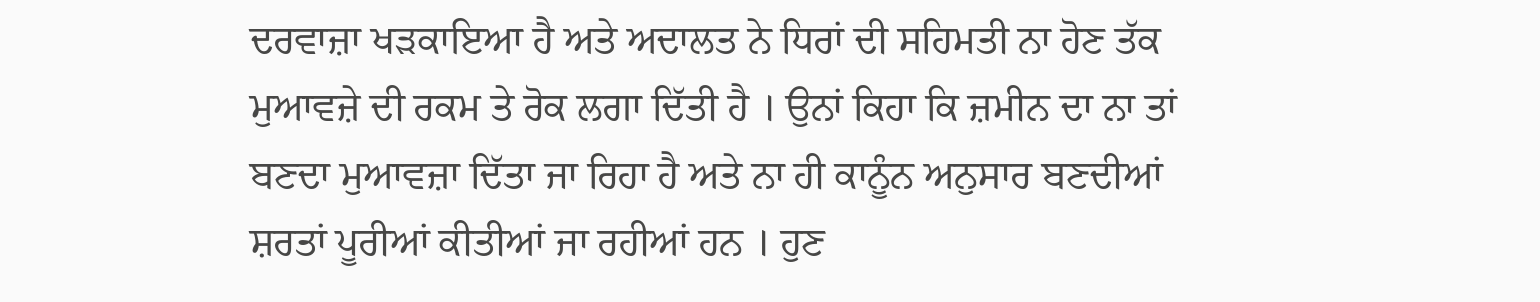ਦਰਵਾਜ਼ਾ ਖੜਕਾਇਆ ਹੈ ਅਤੇ ਅਦਾਲਤ ਨੇ ਧਿਰਾਂ ਦੀ ਸਹਿਮਤੀ ਨਾ ਹੋਣ ਤੱਕ ਮੁਆਵਜ਼ੇ ਦੀ ਰਕਮ ਤੇ ਰੋਕ ਲਗਾ ਦਿੱਤੀ ਹੈ । ਉਨਾਂ ਕਿਹਾ ਕਿ ਜ਼ਮੀਨ ਦਾ ਨਾ ਤਾਂ ਬਣਦਾ ਮੁਆਵਜ਼ਾ ਦਿੱਤਾ ਜਾ ਰਿਹਾ ਹੈ ਅਤੇ ਨਾ ਹੀ ਕਾਨੂੰਨ ਅਨੁਸਾਰ ਬਣਦੀਆਂ ਸ਼ਰਤਾਂ ਪੂਰੀਆਂ ਕੀਤੀਆਂ ਜਾ ਰਹੀਆਂ ਹਨ । ਹੁਣ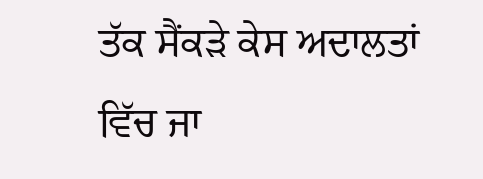ਤੱਕ ਸੈਂਕੜੇ ਕੇਸ ਅਦਾਲਤਾਂ ਵਿੱਚ ਜਾ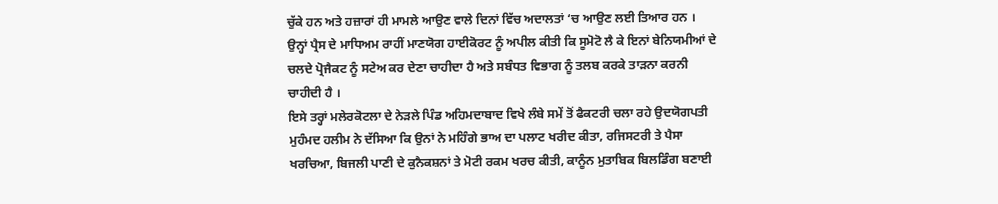ਚੁੱਕੇ ਹਨ ਅਤੇ ਹਜ਼ਾਰਾਂ ਹੀ ਮਾਮਲੇ ਆਉਣ ਵਾਲੇ ਦਿਨਾਂ ਵਿੱਚ ਅਦਾਲਤਾਂ ‘ਚ ਆਉਣ ਲਈ ਤਿਆਰ ਹਨ । ਉਨ੍ਹਾਂ ਪ੍ਰੈਸ ਦੇ ਮਾਧਿਅਮ ਰਾਹੀਂ ਮਾਣਯੋਗ ਹਾਈਕੋਰਟ ਨੂੰ ਅਪੀਲ ਕੀਤੀ ਕਿ ਸੂਮੋਟੋ ਲੈ ਕੇ ਇਨਾਂ ਬੇਨਿਯਮੀਆਂ ਦੇ ਚਲਦੇ ਪ੍ਰੋਜੈਕਟ ਨੂੰ ਸਟੇਅ ਕਰ ਦੇਣਾ ਚਾਹੀਦਾ ਹੈ ਅਤੇ ਸਬੰਧਤ ਵਿਭਾਗ ਨੂੰ ਤਲਬ ਕਰਕੇ ਤਾੜਨਾ ਕਰਨੀ ਚਾਹੀਦੀ ਹੈ ।
ਇਸੇ ਤਰ੍ਹਾਂ ਮਲੇਰਕੋਟਲਾ ਦੇ ਨੇੜਲੇ ਪਿੰਡ ਅਹਿਮਦਾਬਾਦ ਵਿਖੇ ਲੰਬੇ ਸਮੇਂ ਤੋਂ ਫੈਕਟਰੀ ਚਲਾ ਰਹੇ ਉਦਯੋਗਪਤੀ ਮੁਹੰਮਦ ਹਲੀਮ ਨੇ ਦੱਸਿਆ ਕਿ ਉਨਾਂ ਨੇ ਮਹਿੰਗੇ ਭਾਅ ਦਾ ਪਲਾਟ ਖਰੀਦ ਕੀਤਾ, ਰਜਿਸਟਰੀ ਤੇ ਪੈਸਾ ਖਰਚਿਆ, ਬਿਜਲੀ ਪਾਣੀ ਦੇ ਕੁਨੈਕਸ਼ਨਾਂ ਤੇ ਮੋਟੀ ਰਕਮ ਖਰਚ ਕੀਤੀ, ਕਾਨੂੰਨ ਮੁਤਾਬਿਕ ਬਿਲਡਿੰਗ ਬਣਾਈ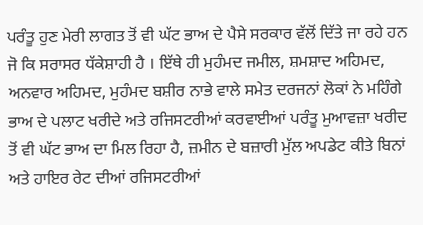ਪਰੰਤੂ ਹੁਣ ਮੇਰੀ ਲਾਗਤ ਤੋਂ ਵੀ ਘੱਟ ਭਾਅ ਦੇ ਪੈਸੇ ਸਰਕਾਰ ਵੱਲੋਂ ਦਿੱਤੇ ਜਾ ਰਹੇ ਹਨ ਜੋ ਕਿ ਸਰਾਸਰ ਧੱਕੇਸ਼ਾਹੀ ਹੈ । ਇੱਥੇ ਹੀ ਮੁਹੰਮਦ ਜਮੀਲ, ਸ਼ਮਸ਼ਾਦ ਅਹਿਮਦ, ਅਨਵਾਰ ਅਹਿਮਦ, ਮੁਹੰਮਦ ਬਸ਼ੀਰ ਨਾਭੇ ਵਾਲੇ ਸਮੇਤ ਦਰਜਨਾਂ ਲੋਕਾਂ ਨੇ ਮਹਿੰਗੇ ਭਾਅ ਦੇ ਪਲਾਟ ਖਰੀਦੇ ਅਤੇ ਰਜਿਸਟਰੀਆਂ ਕਰਵਾਈਆਂ ਪਰੰਤੂ ਮੁਆਵਜ਼ਾ ਖਰੀਦ ਤੋਂ ਵੀ ਘੱਟ ਭਾਅ ਦਾ ਮਿਲ ਰਿਹਾ ਹੈ, ਜ਼ਮੀਨ ਦੇ ਬਜ਼ਾਰੀ ਮੁੱਲ ਅਪਡੇਟ ਕੀਤੇ ਬਿਨਾਂ ਅਤੇ ਹਾਇਰ ਰੇਟ ਦੀਆਂ ਰਜਿਸਟਰੀਆਂ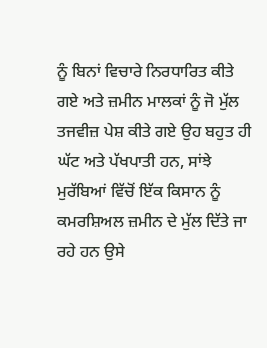ਨੂੰ ਬਿਨਾਂ ਵਿਚਾਰੇ ਨਿਰਧਾਰਿਤ ਕੀਤੇ ਗਏ ਅਤੇ ਜ਼ਮੀਨ ਮਾਲਕਾਂ ਨੂੰ ਜੋ ਮੁੱਲ ਤਜਵੀਜ਼ ਪੇਸ਼ ਕੀਤੇ ਗਏ ਉਹ ਬਹੁਤ ਹੀ ਘੱਟ ਅਤੇ ਪੱਖਪਾਤੀ ਹਨ, ਸਾਂਝੇ ਮੁਰੱਬਿਆਂ ਵਿੱਚੋਂ ਇੱਕ ਕਿਸਾਨ ਨੂੰ ਕਮਰਸ਼ਿਅਲ ਜ਼ਮੀਨ ਦੇ ਮੁੱਲ ਦਿੱਤੇ ਜਾ ਰਹੇ ਹਨ ਉਸੇ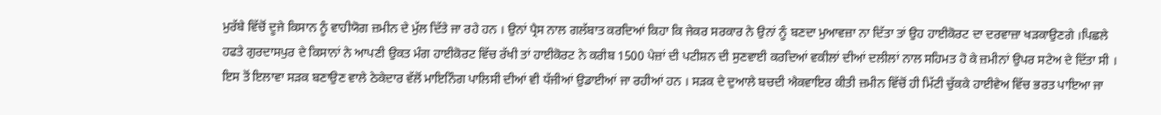ਮੁਰੱਬੇ ਵਿੱਚੋਂ ਦੂਜੇ ਕਿਸਾਨ ਨੂੰ ਵਾਹੀਯੋਗ ਜ਼ਮੀਨ ਦੇ ਮੁੱਲ ਦਿੱਤੇ ਜਾ ਰਹੇ ਹਨ । ਉਨਾਂ ਪ੍ਰੈਸ ਨਾਲ ਗਲੱਬਾਤ ਕਰਦਿਆਂ ਕਿਹਾ ਕਿ ਜੇਕਰ ਸਰਕਾਰ ਨੇ ਉਨਾਂ ਨੂੰ ਬਣਦਾ ਮੁਆਵਜ਼ਾ ਨਾ ਦਿੱਤਾ ਤਾਂ ਉਹ ਹਾਈਕੋਰਟ ਦਾ ਦਰਵਾਜ਼ਾ ਖੜਕਾਉਣਗੇ ।ਪਿਛਲੇ ਹਫਤੇ ਗੁਰਦਾਸਪੁਰ ਦੇ ਕਿਸਾਨਾਂ ਨੇ ਆਪਣੀ ਉਕਤ ਮੰਗ ਹਾਈਕੋਰਟ ਵਿੱਚ ਰੱਖੀ ਤਾਂ ਹਾਈਕੋਰਟ ਨੇ ਕਰੀਬ 1500 ਪੇਜ਼ਾਂ ਦੀ ਪਟੀਸ਼ਨ ਦੀ ਸੁਣਵਾਈ ਕਰਦਿਆਂ ਵਕੀਲਾਂ ਦੀਆਂ ਦਲੀਲਾਂ ਨਾਲ ਸਹਿਮਤ ਹੋ ਕੇ ਜ਼ਮੀਨਾਂ ਉਪਰ ਸਟੇਅ ਦੇ ਦਿੱਤਾ ਸੀ । ਇਸ ਤੋਂ ਇਲਾਵਾ ਸੜਕ ਬਣਾਉਣ ਵਾਲੇ ਠੇਕੇਦਾਰ ਵੱਲੋਂ ਮਾਇਨਿੰਗ ਪਾਲਿਸੀ ਦੀਆਂ ਵੀ ਧੱਜੀਆਂ ਉਡਾਈਆਂ ਜਾ ਰਹੀਆਂ ਹਨ । ਸੜਕ ਦੇ ਦੁਆਲੇ ਬਚਦੀ ਐਕਵਾਇਰ ਕੀਤੀ ਜ਼ਮੀਨ ਵਿੱਚੋਂ ਹੀ ਮਿੱਟੀ ਚੁੱਕਕੇ ਹਾਈਵੇਅ ਵਿੱਚ ਭਰਤ ਪਾਇਆ ਜਾ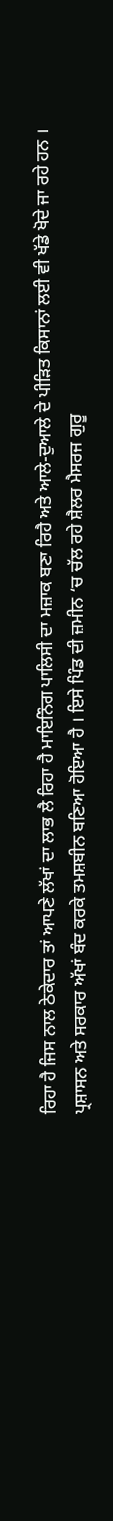ਰਿਹਾ ਹੈ ਜਿਸ ਨਾਲ ਠੇਕੇਦਾਰ ਤਾਂ ਆਪਣੇ ਲੱਖਾਂ ਦਾ ਲਾਭ ਲੈ ਰਿਹਾ ਹੈ ਮਾਇਨਿੰਗ ਪਾਲਿਸੀ ਦਾ ਮਜ਼ਾਕ ਬਣਾ ਰਿਹੈ ਅਤੇ ਆਲੇ-ਦੁਆਲੇ ਦੇ ਪੀੜਿਤ ਕਿਸਾਨਾਂ ਲਈ ਵੀ ਖੱਡੇ ਖੋਦੇ ਜਾ ਰਹੇ ਹਨ । ਪ੍ਰਸ਼ਾਸਨ ਅਤੇ ਸਰਕਾਰ ਅੱਖਾਂ ਬੰਦ ਕਰਕੇ ਤਮਸ਼ਬੀਨ ਬਣਿਆ ਹੋਇਆ ਹੈ । ਇਸੇ ਪਿੰਡ ਦੀ ਜ਼ਮੀਨ ‘ਚ ਚੱਲ ਰਹੇ ਸ਼ੈਲਰ ਮੈਸਰਜ ਗੁਰੂ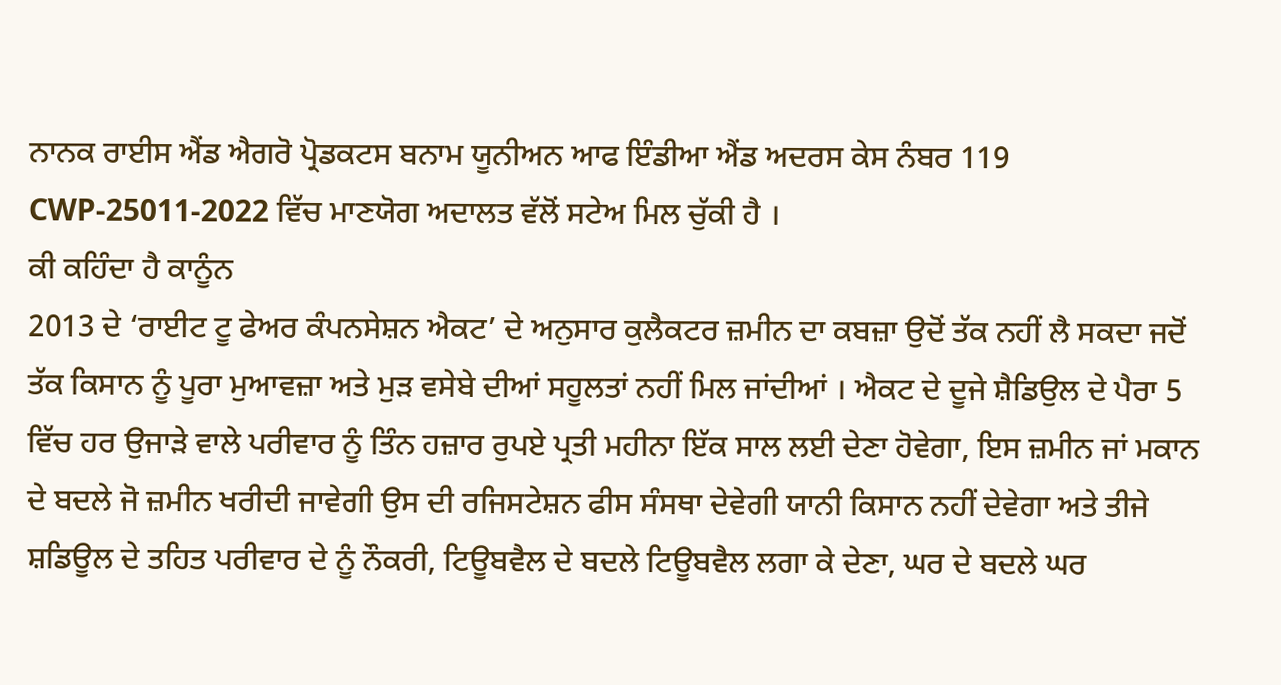ਨਾਨਕ ਰਾਈਸ ਐਂਡ ਐਗਰੋ ਪ੍ਰੋਡਕਟਸ ਬਨਾਮ ਯੂਨੀਅਨ ਆਫ ਇੰਡੀਆ ਐਂਡ ਅਦਰਸ ਕੇਸ ਨੰਬਰ 119 CWP-25011-2022 ਵਿੱਚ ਮਾਣਯੋਗ ਅਦਾਲਤ ਵੱਲੋਂ ਸਟੇਅ ਮਿਲ ਚੁੱਕੀ ਹੈ ।
ਕੀ ਕਹਿੰਦਾ ਹੈ ਕਾਨੂੰਨ
2013 ਦੇ ‘ਰਾਈਟ ਟੂ ਫੇਅਰ ਕੰਪਨਸੇਸ਼ਨ ਐਕਟ’ ਦੇ ਅਨੁਸਾਰ ਕੁਲੈਕਟਰ ਜ਼ਮੀਨ ਦਾ ਕਬਜ਼ਾ ਉਦੋਂ ਤੱਕ ਨਹੀਂ ਲੈ ਸਕਦਾ ਜਦੋਂ ਤੱਕ ਕਿਸਾਨ ਨੂੰ ਪੂਰਾ ਮੁਆਵਜ਼ਾ ਅਤੇ ਮੁੜ ਵਸੇਬੇ ਦੀਆਂ ਸਹੂਲਤਾਂ ਨਹੀਂ ਮਿਲ ਜਾਂਦੀਆਂ । ਐਕਟ ਦੇ ਦੂਜੇ ਸ਼ੈਡਿਉਲ ਦੇ ਪੈਰਾ 5 ਵਿੱਚ ਹਰ ਉਜਾੜੇ ਵਾਲੇ ਪਰੀਵਾਰ ਨੂੰ ਤਿੰਨ ਹਜ਼ਾਰ ਰੁਪਏ ਪ੍ਰਤੀ ਮਹੀਨਾ ਇੱਕ ਸਾਲ ਲਈ ਦੇਣਾ ਹੋਵੇਗਾ, ਇਸ ਜ਼ਮੀਨ ਜਾਂ ਮਕਾਨ ਦੇ ਬਦਲੇ ਜੋ ਜ਼ਮੀਨ ਖਰੀਦੀ ਜਾਵੇਗੀ ਉਸ ਦੀ ਰਜਿਸਟੇਸ਼ਨ ਫੀਸ ਸੰਸਥਾ ਦੇਵੇਗੀ ਯਾਨੀ ਕਿਸਾਨ ਨਹੀਂ ਦੇਵੇਗਾ ਅਤੇ ਤੀਜੇ ਸ਼ਡਿਊਲ ਦੇ ਤਹਿਤ ਪਰੀਵਾਰ ਦੇ ਨੂੰ ਨੌਕਰੀ, ਟਿਊਬਵੈਲ ਦੇ ਬਦਲੇ ਟਿਊਬਵੈਲ ਲਗਾ ਕੇ ਦੇਣਾ, ਘਰ ਦੇ ਬਦਲੇ ਘਰ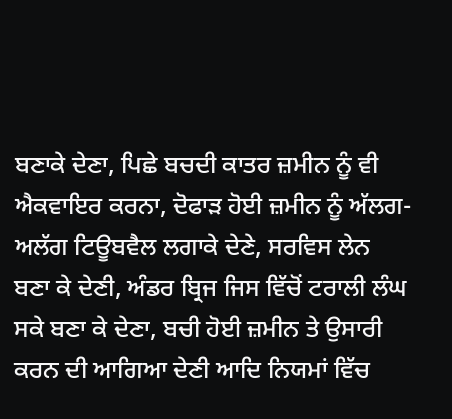ਬਣਾਕੇ ਦੇਣਾ, ਪਿਛੇ ਬਚਦੀ ਕਾਤਰ ਜ਼ਮੀਨ ਨੂੰ ਵੀ ਐਕਵਾਇਰ ਕਰਨਾ, ਦੋਫਾੜ ਹੋਈ ਜ਼ਮੀਨ ਨੂੰ ਅੱਲਗ-ਅਲੱਗ ਟਿਊਬਵੈਲ ਲਗਾਕੇ ਦੇਣੇ, ਸਰਵਿਸ ਲੇਨ ਬਣਾ ਕੇ ਦੇਣੀ, ਅੰਡਰ ਬ੍ਰਿਜ ਜਿਸ ਵਿੱਚੋਂ ਟਰਾਲੀ ਲੰਘ ਸਕੇ ਬਣਾ ਕੇ ਦੇਣਾ, ਬਚੀ ਹੋਈ ਜ਼ਮੀਨ ਤੇ ਉਸਾਰੀ ਕਰਨ ਦੀ ਆਗਿਆ ਦੇਣੀ ਆਦਿ ਨਿਯਮਾਂ ਵਿੱਚ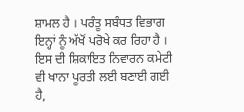ਸ਼ਾਮਲ ਹੈ । ਪਰੰਤੂ ਸਬੰਧਤ ਵਿਭਾਗ ਇਨ੍ਹਾਂ ਨੂੰ ਅੱਖੋਂ ਪਰੋਖੇ ਕਰ ਰਿਹਾ ਹੈ । ਇਸ ਦੀ ਸ਼ਿਕਾਇਤ ਨਿਵਾਰਨ ਕਮੇਟੀ ਵੀ ਖਾਨਾ ਪੂਰਤੀ ਲਈ ਬਣਾਈ ਗਈ ਹੈ,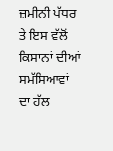ਜ਼ਮੀਨੀ ਪੱਧਰ ਤੇ ਇਸ ਵੱਲੋਂ ਕਿਸਾਨਾਂ ਦੀਆਂ ਸਮੱਸਿਆਵਾਂ ਦਾ ਹੱਲ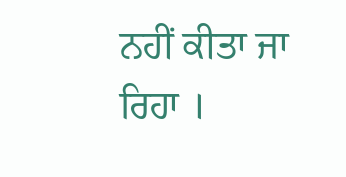ਨਹੀਂ ਕੀਤਾ ਜਾ ਰਿਹਾ ।